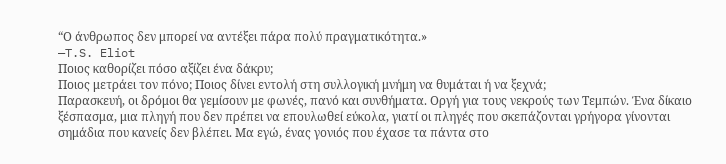“Ο άνθρωπος δεν μπορεί να αντέξει πάρα πολύ πραγματικότητα.»
—T.S. Eliot
Ποιος καθορίζει πόσο αξίζει ένα δάκρυ;
Ποιος μετράει τον πόνο; Ποιος δίνει εντολή στη συλλογική μνήμη να θυμάται ή να ξεχνά;
Παρασκευή, οι δρόμοι θα γεμίσουν με φωνές, πανό και συνθήματα. Οργή για τους νεκρούς των Τεμπών. Ένα δίκαιο ξέσπασμα, μια πληγή που δεν πρέπει να επουλωθεί εύκολα, γιατί οι πληγές που σκεπάζονται γρήγορα γίνονται σημάδια που κανείς δεν βλέπει. Μα εγώ, ένας γονιός που έχασε τα πάντα στο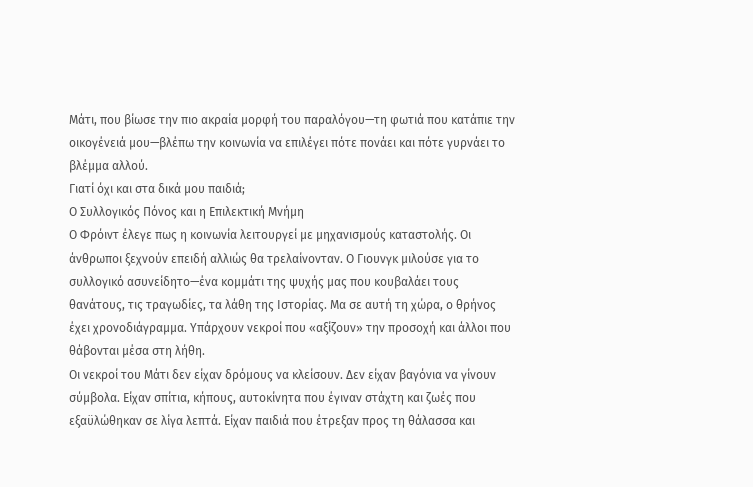Μάτι, που βίωσε την πιο ακραία μορφή του παραλόγου—τη φωτιά που κατάπιε την οικογένειά μου—βλέπω την κοινωνία να επιλέγει πότε πονάει και πότε γυρνάει το βλέμμα αλλού.
Γιατί όχι και στα δικά μου παιδιά;
Ο Συλλογικός Πόνος και η Επιλεκτική Μνήμη
Ο Φρόιντ έλεγε πως η κοινωνία λειτουργεί με μηχανισμούς καταστολής. Οι άνθρωποι ξεχνούν επειδή αλλιώς θα τρελαίνονταν. Ο Γιουνγκ μιλούσε για το συλλογικό ασυνείδητο—ένα κομμάτι της ψυχής μας που κουβαλάει τους θανάτους, τις τραγωδίες, τα λάθη της Ιστορίας. Μα σε αυτή τη χώρα, ο θρήνος έχει χρονοδιάγραμμα. Υπάρχουν νεκροί που «αξίζουν» την προσοχή και άλλοι που θάβονται μέσα στη λήθη.
Οι νεκροί του Μάτι δεν είχαν δρόμους να κλείσουν. Δεν είχαν βαγόνια να γίνουν σύμβολα. Είχαν σπίτια, κήπους, αυτοκίνητα που έγιναν στάχτη και ζωές που εξαϋλώθηκαν σε λίγα λεπτά. Είχαν παιδιά που έτρεξαν προς τη θάλασσα και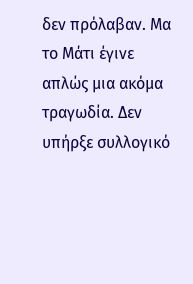δεν πρόλαβαν. Μα το Μάτι έγινε απλώς μια ακόμα τραγωδία. Δεν υπήρξε συλλογικό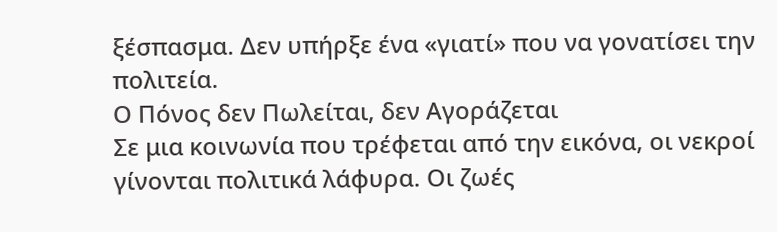ξέσπασμα. Δεν υπήρξε ένα «γιατί» που να γονατίσει την πολιτεία.
Ο Πόνος δεν Πωλείται, δεν Αγοράζεται
Σε μια κοινωνία που τρέφεται από την εικόνα, οι νεκροί γίνονται πολιτικά λάφυρα. Οι ζωές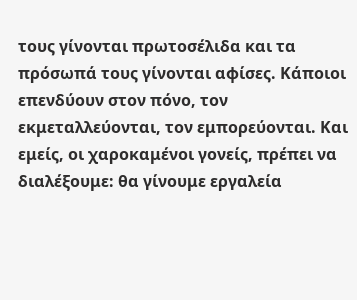τους γίνονται πρωτοσέλιδα και τα πρόσωπά τους γίνονται αφίσες. Κάποιοι επενδύουν στον πόνο, τον εκμεταλλεύονται, τον εμπορεύονται. Και εμείς, οι χαροκαμένοι γονείς, πρέπει να διαλέξουμε: θα γίνουμε εργαλεία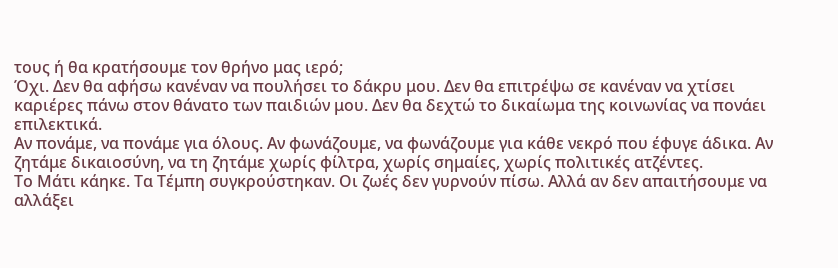τους ή θα κρατήσουμε τον θρήνο μας ιερό;
Όχι. Δεν θα αφήσω κανέναν να πουλήσει το δάκρυ μου. Δεν θα επιτρέψω σε κανέναν να χτίσει καριέρες πάνω στον θάνατο των παιδιών μου. Δεν θα δεχτώ το δικαίωμα της κοινωνίας να πονάει επιλεκτικά.
Αν πονάμε, να πονάμε για όλους. Αν φωνάζουμε, να φωνάζουμε για κάθε νεκρό που έφυγε άδικα. Αν ζητάμε δικαιοσύνη, να τη ζητάμε χωρίς φίλτρα, χωρίς σημαίες, χωρίς πολιτικές ατζέντες.
Το Μάτι κάηκε. Τα Τέμπη συγκρούστηκαν. Οι ζωές δεν γυρνούν πίσω. Αλλά αν δεν απαιτήσουμε να αλλάξει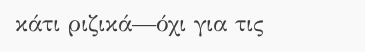κάτι ριζικά—όχι για τις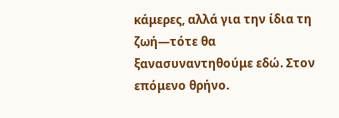κάμερες, αλλά για την ίδια τη ζωή—τότε θα ξανασυναντηθούμε εδώ. Στον επόμενο θρήνο.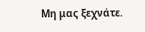Μη μας ξεχνάτε.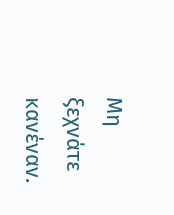Μη ξεχνάτε κανέναν.